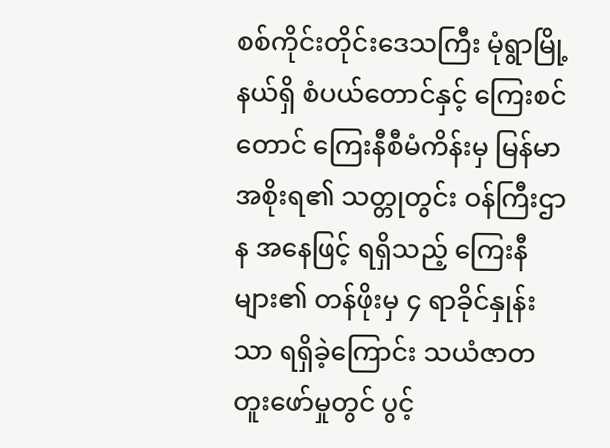စစ်ကိုင်းတိုင်းဒေသကြီး မုံရွာမြို့နယ်ရှိ စံပယ်တောင်နှင့် ကြေးစင်တောင် ကြေးနီစီမံကိန်းမှ မြန်မာအစိုးရ၏ သတ္တုတွင်း ဝန်ကြီးဌာန အနေဖြင့် ရရှိသည့် ကြေးနီများ၏ တန်ဖိုးမှ ၄ ရာခိုင်နှုန်းသာ ရရှိခဲ့ကြောင်း သယံဇာတ တူးဖော်မှုတွင် ပွင့်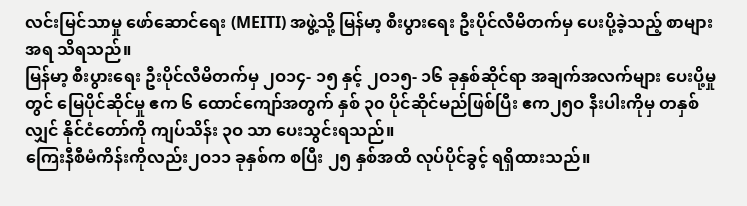လင်းမြင်သာမှု ဖော်ဆောင်ရေး (MEITI) အဖွဲ့သို့ မြန်မာ့ စီးပွားရေး ဦးပိုင်လီမိတက်မှ ပေးပို့ခဲ့သည့် စာများအရ သိရသည်။
မြန်မာ့ စီးပွားရေး ဦးပိုင်လီမိတက်မှ ၂ဝ၁၄- ၁၅ နှင့် ၂ဝ၁၅- ၁၆ ခုနှစ်ဆိုင်ရာ အချက်အလက်များ ပေးပို့မှုတွင် မြေပိုင်ဆိုင်မှု ဧက ၆ ထောင်ကျော်အတွက် နှစ် ၃၀ ပိုင်ဆိုင်မည်ဖြစ်ပြီး ဧက၂၅ဝ နီးပါးကိုမှ တနှစ်လျှင် နိုင်ငံတော်ကို ကျပ်သိန်း ၃ဝ သာ ပေးသွင်းရသည်။
ကြေးနီစီမံကိန်းကိုလည်း၂ဝ၁၁ ခုနှစ်က စပြီး ၂၅ နှစ်အထိ လုပ်ပိုင်ခွင့် ရရှိထားသည်။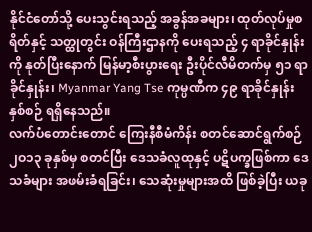နိုင်ငံတော်သို့ ပေးသွင်းရသည့် အခွန်အခများ၊ ထုတ်လုပ်မှုစရိတ်နှင့် သတ္ထုတွင်း ဝန်ကြီးဌာနကို ပေးရသည့် ၄ ရာခိုင်နှုန်းကို နုတ်ပြီးနောက် မြန်မာ့စီးပွားရေး ဦးပိုင်လီမိတက်မှ ၅၁ ရာခိုင်နှုန်း၊ Myanmar Yang Tse ကုမ္ပဏီက ၄၉ ရာခိုင်နှုန်း နှစ်စဉ် ရရှိနေသည်။
လက်ပံတောင်းတောင် ကြေးနီစီမံကိန်း စတင်ဆောင်ရွက်စဉ် ၂ဝ၁၃ ခုနှစ်မှ စတင်ပြီး ဒေသခံလူထုနှင့် ပဋိပက္ခဖြစ်ကာ ဒေသခံများ အဖမ်းခံရခြင်း၊ သေဆုံးမှုများအထိ ဖြစ်ခဲ့ပြီး ယခု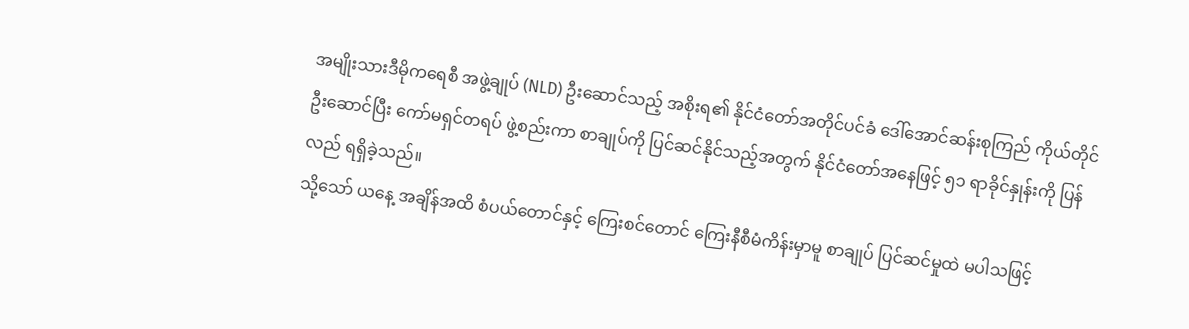အမျိုးသားဒီမိုကရေစီ အဖွဲ့ချုပ် (NLD) ဦးဆောင်သည့် အစိုးရ၏ နိုင်ငံတော်အတိုင်ပင်ခံ ဒေါ်အောင်ဆန်းစုကြည် ကိုယ်တိုင် ဦးဆောင်ပြီး ကော်မရှင်တရပ် ဖွဲ့စည်းကာ စာချုပ်ကို ပြင်ဆင်နိုင်သည့်အတွက် နိုင်ငံတော်အနေဖြင့် ၅၁ ရာခိုင်နှုန်းကို ပြန်လည် ရရှိခဲ့သည်။
သို့သော် ယနေ့ အချိန်အထိ စံပယ်တောင်နှင့် ကြေးစင်တောင် ကြေးနီစီမံကိန်းမှာမူ စာချုပ် ပြင်ဆင်မှုထဲ မပါသဖြင့်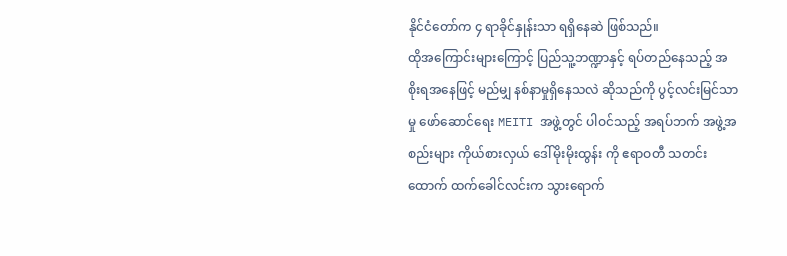နိုင်ငံတော်က ၄ ရာခိုင်နှုန်းသာ ရရှိနေဆဲ ဖြစ်သည်။
ထိုအကြောင်းများကြောင့် ပြည်သူ့ဘဏ္ဍာနှင့် ရပ်တည်နေသည့် အစိုးရအနေဖြင့် မည်မျှ နစ်နာမှုရှိနေသလဲ ဆိုသည်ကို ပွင့်လင်းမြင်သာမှု ဖော်ဆောင်ရေး MEITI အဖွဲ့တွင် ပါဝင်သည့် အရပ်ဘက် အဖွဲ့အစည်းများ ကိုယ်စားလှယ် ဒေါ်မိုးမိုးထွန်း ကို ဧရာဝတီ သတင်းထောက် ထက်ခေါင်လင်းက သွားရောက်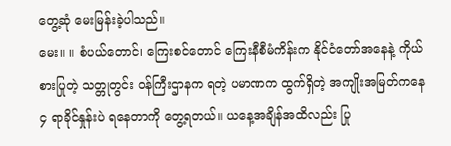တွေ့ဆုံ မေးမြန်းခဲ့ပါသည်။
မေး။ ။ စံပယ်တောင်၊ ကြေးစင်တောင် ကြေးနီစီမံကိန်းက နိုင်ငံတော်အနေနဲ့ ကိုယ်စားပြုတဲ့ သတ္တုတွင်း ဝန်ကြီးဌာနက ရတဲ့ ပမာဏက ထွက်ရှိတဲ့ အကျိုးအမြတ်ကနေ ၄ ရာခိုင်နှုန်းပဲ ရနေတာကို တွေ့ရတယ်။ ယနေ့အချိန်အထိလည်း ပြု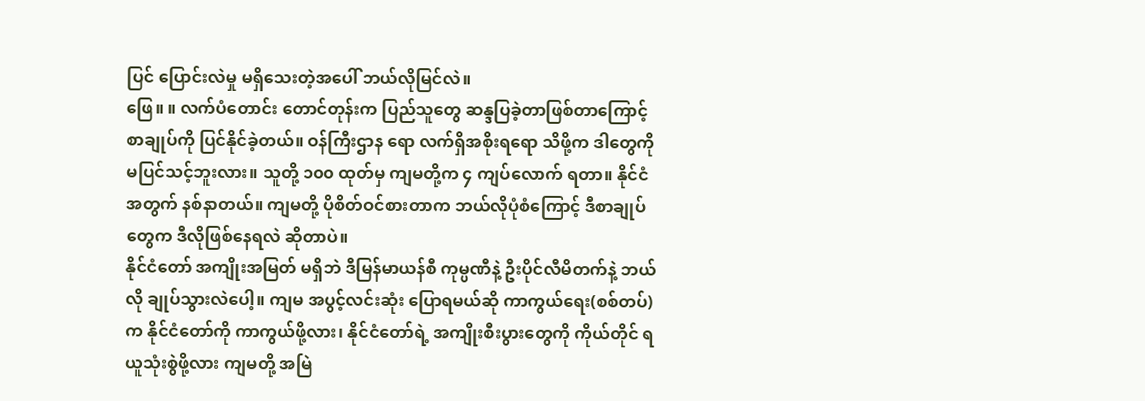ပြင် ပြောင်းလဲမှု မရှိသေးတဲ့အပေါ် ဘယ်လိုမြင်လဲ။
ဖြေ။ ။ လက်ပံတောင်း တောင်တုန်းက ပြည်သူတွေ ဆန္ဒပြခဲ့တာဖြစ်တာကြောင့် စာချုပ်ကို ပြင်နိုင်ခဲ့တယ်။ ဝန်ကြီးဌာန ရော လက်ရှိအစိုးရရော သိဖို့က ဒါတွေကို မပြင်သင့်ဘူးလား။ သူတို့ ၁၀၀ ထုတ်မှ ကျမတို့က ၄ ကျပ်လောက် ရတာ။ နိုင်ငံ အတွက် နစ်နာတယ်။ ကျမတို့ ပိုစိတ်ဝင်စားတာက ဘယ်လိုပုံစံကြောင့် ဒီစာချုပ်တွေက ဒီလိုဖြစ်နေရလဲ ဆိုတာပဲ။
နိုင်ငံတော် အကျိုးအမြတ် မရှိဘဲ ဒီမြန်မာယန်စီ ကုမ္ပဏီနဲ့ ဦးပိုင်လီမိတက်နဲ့ ဘယ်လို ချုပ်သွားလဲပေါ့။ ကျမ အပွင့်လင်းဆုံး ပြောရမယ်ဆို ကာကွယ်ရေး(စစ်တပ်)က နိုင်ငံတော်ကို ကာကွယ်ဖို့လား၊ နိုင်ငံတော်ရဲ့ အကျိုးစီးပွားတွေကို ကိုယ်တိုင် ရယူသုံးစွဲဖို့လား ကျမတို့ အမြဲ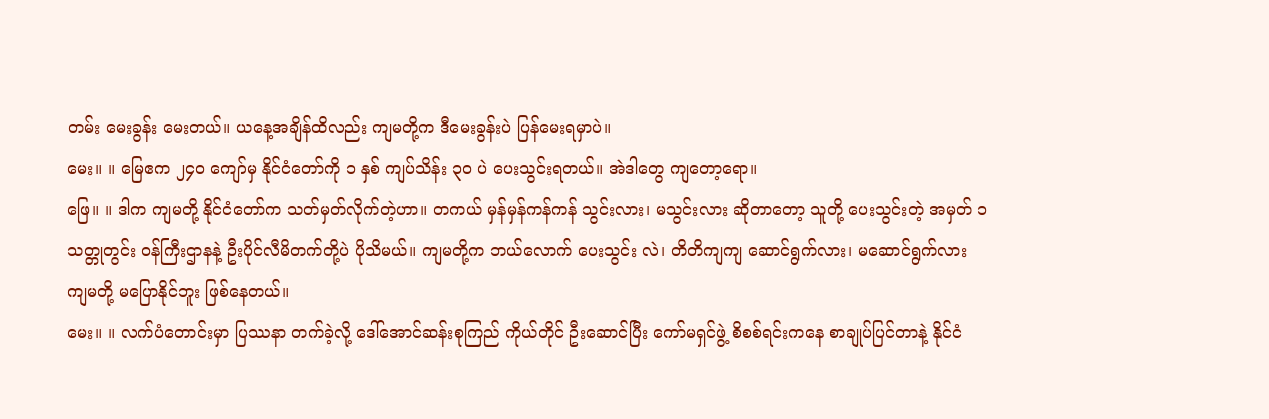တမ်း မေးခွန်း မေးတယ်။ ယနေ့အချိန်ထိလည်း ကျမတို့က ဒီမေးခွန်းပဲ ပြန်မေးရမှာပဲ။
မေး။ ။ မြေဧက ၂၄ဝ ကျော်မှ နိုင်ငံတော်ကို ၁ နှစ် ကျပ်သိန်း ၃ဝ ပဲ ပေးသွင်းရတယ်။ အဲဒါတွေ ကျတော့ရော။
ဖြေ။ ။ ဒါက ကျမတို့ နိုင်ငံတော်က သတ်မှတ်လိုက်တဲ့ဟာ။ တကယ် မှန်မှန်ကန်ကန် သွင်းလား၊ မသွင်းလား ဆိုတာတော့ သူတို့ ပေးသွင်းတဲ့ အမှတ် ၁ သတ္တုတွင်း ဝန်ကြီးဌာနနဲ့ ဦးပိုင်လီမိတက်တို့ပဲ ပိုသိမယ်။ ကျမတို့က ဘယ်လောက် ပေးသွင်း လဲ၊ တိတိကျကျ ဆောင်ရွက်လား၊ မဆောင်ရွက်လား ကျမတို့ မပြောနိုင်ဘူး ဖြစ်နေတယ်။
မေး။ ။ လက်ပံတောင်းမှာ ပြဿနာ တက်ခဲ့လို့ ဒေါ်အောင်ဆန်းစုကြည် ကိုယ်တိုင် ဦးဆောင်ပြီး ကော်မရှင်ဖွဲ့ စိစစ်ရင်းကနေ စာချုပ်ပြင်တာနဲ့ နိုင်ငံ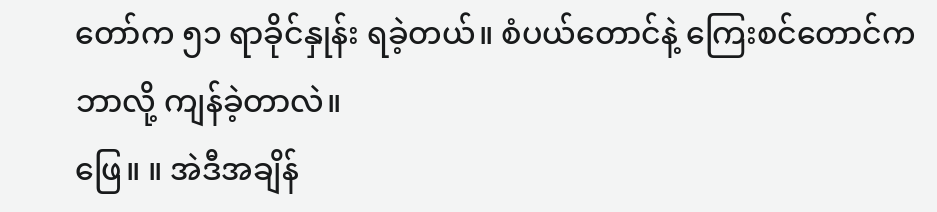တော်က ၅၁ ရာခိုင်နှုန်း ရခဲ့တယ်။ စံပယ်တောင်နဲ့ ကြေးစင်တောင်က ဘာလို့ ကျန်ခဲ့တာလဲ။
ဖြေ။ ။ အဲဒီအချိန်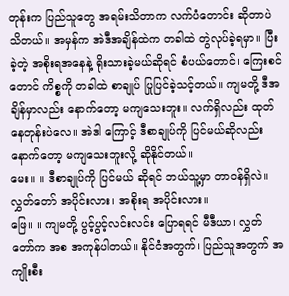တုန်းက ပြည်သူတွေ အရမ်းသိတာက လက်ပံတောင်း ဆိုတာပဲ သိတယ်။ အမှန်က အဲဒီအချိန်ထဲက တခါထဲ တွဲလုပ်ခဲ့ရမှာ။ ပြီးခဲ့တဲ့ အစိုးရအနေနဲ့ ရိုးသားခဲ့မယ်ဆိုရင် စံပယ်တောင်၊ ကြေးစင်တောင် ကိစ္စကို တခါထဲ စာချုပ် ပြုပြင်ခဲ့သင့်တယ်။ ကျမတို့ ဒီအချိန်မှာလည်း နောက်တော့ မကျသေးဘူး။ လက်ရှိလည်း ထုတ်နေတုန်းပဲလေ။ အဲဒါ ကြောင့် ဒီစာချုပ်ကို ပြင်မယ်ဆိုလည်း နောက်တော့ မကျသေးဘူးလို့ ဆိုနိုင်တယ်။
မေး။ ။ ဒီစာချုပ်ကို ပြင်မယ် ဆိုရင် ဘယ်သူ့မှာ တာဝန်ရှိလဲ။ လွှတ်တော် အပိုင်းလား၊ အစိုးရ အပိုင်းလား။
ဖြေ။ ။ ကျမတို့ ပွင့်ပွင့်လင်းလင်း ပြောရရင် မီဒီယာ၊ လွှတ်တော်က အစ အကုန်ပါတယ်။ နိုင်ငံအတွက်၊ ပြည်သူအတွက် အကျိုးစီး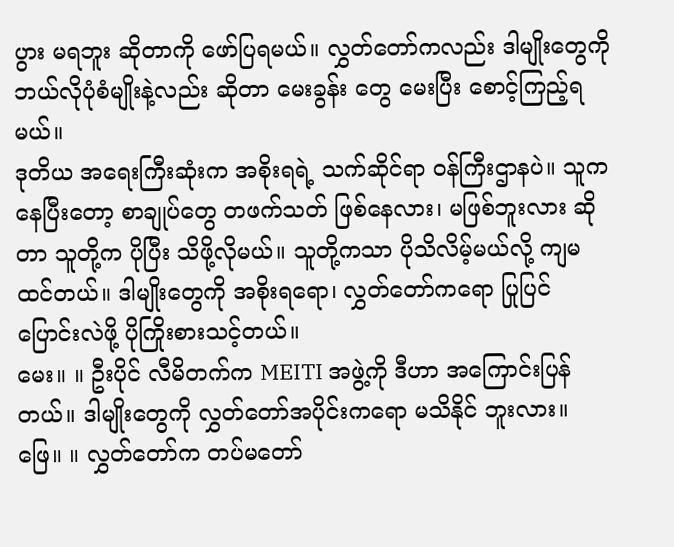ပွား မရဘူး ဆိုတာကို ဖော်ပြရမယ်။ လွှတ်တော်ကလည်း ဒါမျိုးတွေကို ဘယ်လိုပုံစံမျိုးနဲ့လည်း ဆိုတာ မေးခွန်း တွေ မေးပြီး စောင့်ကြည့်ရမယ်။
ဒုတိယ အရေးကြီးဆုံးက အစိုးရရဲ့ သက်ဆိုင်ရာ ဝန်ကြီးဌာနပဲ။ သူကနေပြီးတော့ စာချုပ်တွေ တဖက်သတ် ဖြစ်နေလား၊ မဖြစ်ဘူးလား ဆိုတာ သူတို့က ပိုပြီး သိဖို့လိုမယ်။ သူတို့ကသာ ပိုသိလိမ့်မယ်လို့ ကျမထင်တယ်။ ဒါမျိုးတွေကို အစိုးရရော၊ လွှတ်တော်ကရော ပြုပြင်ပြောင်းလဲဖို့ ပိုကြိုးစားသင့်တယ်။
မေး။ ။ ဦးပိုင် လီမိတက်က MEITI အဖွဲ့ကို ဒီဟာ အကြောင်းပြန်တယ်။ ဒါမျိုးတွေကို လွှတ်တော်အပိုင်းကရော မသိနိုင် ဘူးလား။
ဖြေ။ ။ လွှတ်တော်က တပ်မတော်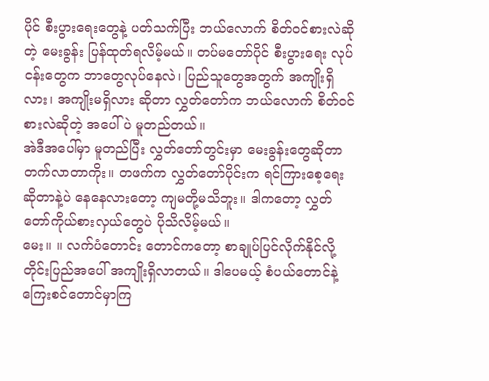ပိုင် စီးပွားရေးတွေနဲ့ ပတ်သက်ပြီး ဘယ်လောက် စိတ်ဝင်စားလဲဆိုတဲ့ မေးခွန်း ပြန်ထုတ်ရလိမ့်မယ်။ တပ်မတော်ပိုင် စီးပွားရေး လုပ်ငန်းတွေက ဘာတွေလုပ်နေလဲ၊ ပြည်သူတွေအတွက် အကျိုးရှိလား၊ အကျိုးမရှိလား ဆိုတာ လွှတ်တော်က ဘယ်လောက် စိတ်ဝင်စားလဲဆိုတဲ့ အပေါ်ပဲ မူတည်တယ်။
အဲဒီအပေါ်မှာ မူတည်ပြီး လွှတ်တော်တွင်းမှာ မေးခွန်းတွေဆိုတာ တက်လာတာကိုး။ တဖက်က လွှတ်တော်ပိုင်းက ရင်ကြားစေ့ရေး ဆိုတာနဲ့ပဲ နေနေလားတော့ ကျမတို့မသိဘူး။ ဒါကတော့ လွှတ်တော်ကိုယ်စားလှယ်တွေပဲ ပိုသိလိမ့်မယ်။
မေး။ ။ လက်ပံတောင်း တောင်ကတော့ စာချုပ်ပြင်လိုက်နိုင်လို့ တိုင်းပြည်အပေါ် အကျိုးရှိလာတယ်။ ဒါပေမယ့် စံပယ်တောင်နဲ့ ကြေးစင်တောင်မှာကြ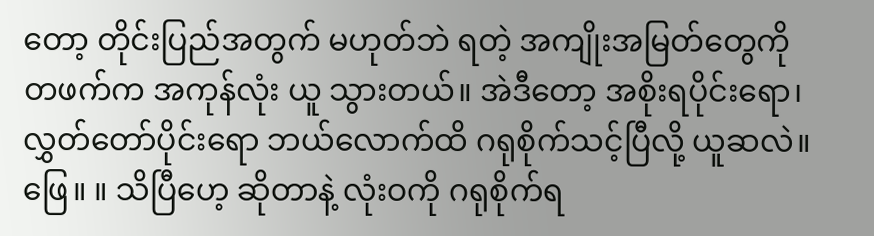တော့ တိုင်းပြည်အတွက် မဟုတ်ဘဲ ရတဲ့ အကျိုးအမြတ်တွေကို တဖက်က အကုန်လုံး ယူ သွားတယ်။ အဲဒီတော့ အစိုးရပိုင်းရော၊ လွှတ်တော်ပိုင်းရော ဘယ်လောက်ထိ ဂရုစိုက်သင့်ပြီလို့ ယူဆလဲ။
ဖြေ။ ။ သိပြီဟေ့ ဆိုတာနဲ့ လုံးဝကို ဂရုစိုက်ရ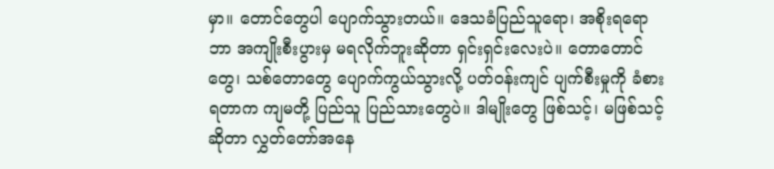မှာ။ တောင်တွေပါ ပျောက်သွားတယ်။ ဒေသခံပြည်သူရော၊ အစိုးရရော ဘာ အကျိုးစီးပွားမှ မရလိုက်ဘူးဆိုတာ ရှင်းရှင်းလေးပဲ။ တောတောင်တွေ၊ သစ်တောတွေ ပျောက်ကွယ်သွားလို့ ပတ်ဝန်းကျင် ပျက်စီးမှုကို ခံစားရတာက ကျမတို့ ပြည်သူ ပြည်သားတွေပဲ။ ဒါမျိုးတွေ ဖြစ်သင့်၊ မဖြစ်သင့် ဆိုတာ လွှတ်တော်အနေ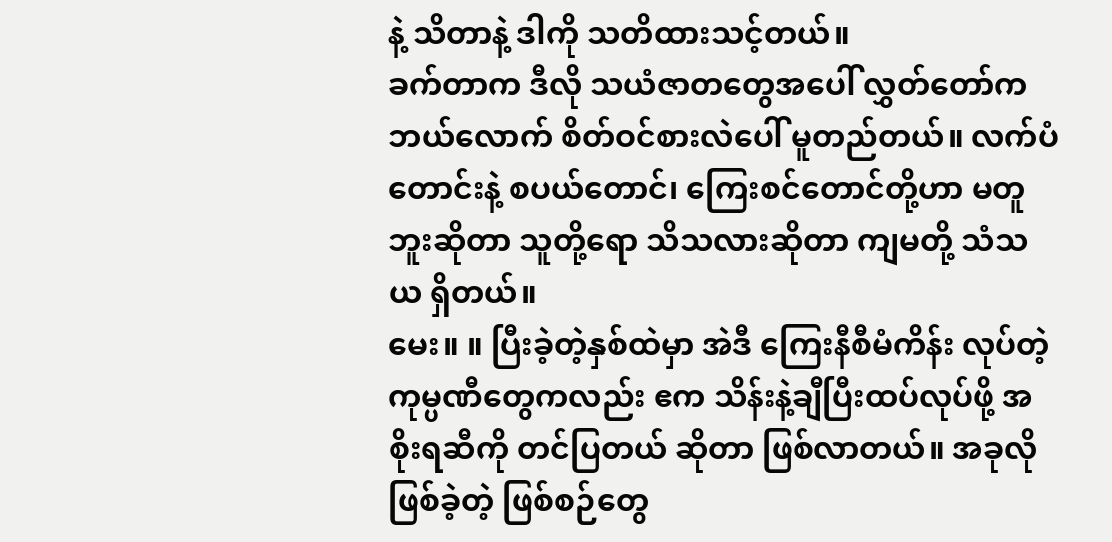နဲ့ သိတာနဲ့ ဒါကို သတိထားသင့်တယ်။
ခက်တာက ဒီလို သယံဇာတတွေအပေါ် လွှတ်တော်က ဘယ်လောက် စိတ်ဝင်စားလဲပေါ် မူတည်တယ်။ လက်ပံတောင်းနဲ့ စပယ်တောင်၊ ကြေးစင်တောင်တို့ဟာ မတူဘူးဆိုတာ သူတို့ရော သိသလားဆိုတာ ကျမတို့ သံသယ ရှိတယ်။
မေး။ ။ ပြီးခဲ့တဲ့နှစ်ထဲမှာ အဲဒီ ကြေးနီစီမံကိန်း လုပ်တဲ့ ကုမ္ပဏီတွေကလည်း ဧက သိန်းနဲ့ချီပြီးထပ်လုပ်ဖို့ အစိုးရဆီကို တင်ပြတယ် ဆိုတာ ဖြစ်လာတယ်။ အခုလို ဖြစ်ခဲ့တဲ့ ဖြစ်စဉ်တွေ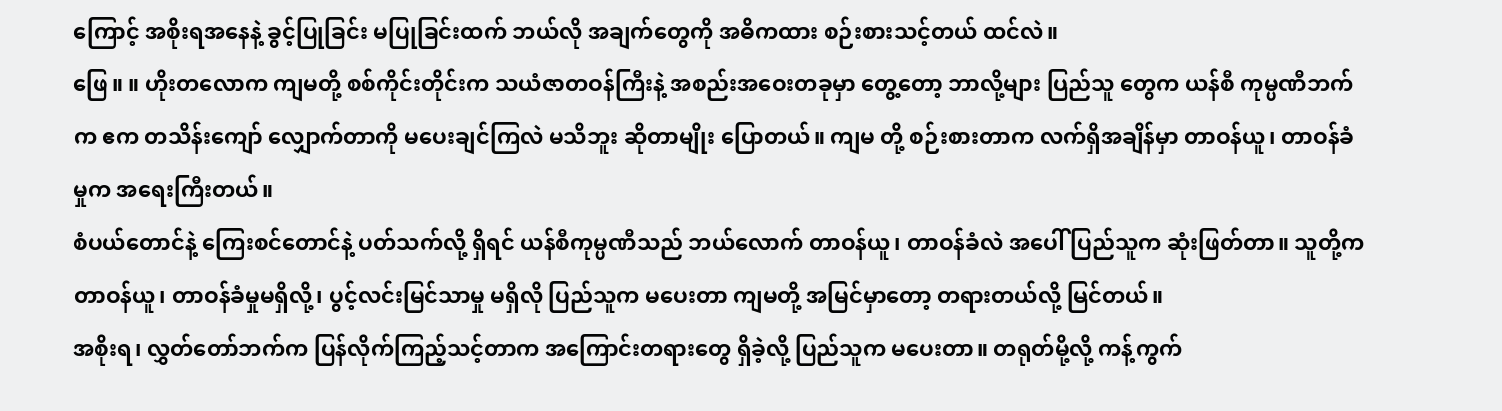ကြောင့် အစိုးရအနေနဲ့ ခွင့်ပြုခြင်း မပြုခြင်းထက် ဘယ်လို အချက်တွေကို အဓိကထား စဉ်းစားသင့်တယ် ထင်လဲ။
ဖြေ။ ။ ဟိုးတလောက ကျမတို့ စစ်ကိုင်းတိုင်းက သယံဇာတဝန်ကြီးနဲ့ အစည်းအဝေးတခုမှာ တွေ့တော့ ဘာလို့များ ပြည်သူ တွေက ယန်စီ ကုမ္ပဏီဘက်က ဧက တသိန်းကျော် လျှောက်တာကို မပေးချင်ကြလဲ မသိဘူး ဆိုတာမျိုး ပြောတယ်။ ကျမ တို့ စဉ်းစားတာက လက်ရှိအချိန်မှာ တာဝန်ယူ၊ တာဝန်ခံမှုက အရေးကြီးတယ်။
စံပယ်တောင်နဲ့ ကြေးစင်တောင်နဲ့ ပတ်သက်လို့ ရှိရင် ယန်စီကုမ္ပဏီသည် ဘယ်လောက် တာဝန်ယူ၊ တာဝန်ခံလဲ အပေါ် ပြည်သူက ဆုံးဖြတ်တာ။ သူတို့က တာဝန်ယူ၊ တာဝန်ခံမှုမရှိလို့၊ ပွင့်လင်းမြင်သာမှု မရှိလို ပြည်သူက မပေးတာ ကျမတို့ အမြင်မှာတော့ တရားတယ်လို့ မြင်တယ်။
အစိုးရ၊ လွှတ်တော်ဘက်က ပြန်လိုက်ကြည့်သင့်တာက အကြောင်းတရားတွေ ရှိခဲ့လို့ ပြည်သူက မပေးတာ။ တရုတ်မို့လို့ ကန့်ကွက်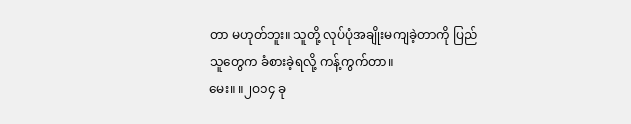တာ မဟုတ်ဘူး။ သူတို့ လုပ်ပုံအချိုးမကျခဲ့တာကို ပြည်သူတွေက ခံစားခဲ့ရလို့ ကန့်ကွက်တာ။
မေး။ ။၂ဝ၁၄ ခု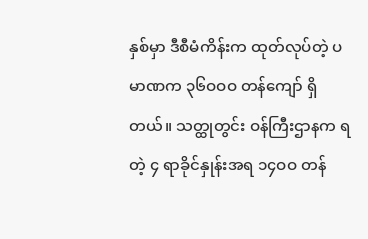နှစ်မှာ ဒီစီမံကိန်းက ထုတ်လုပ်တဲ့ ပမာဏက ၃၆ဝဝဝ တန်ကျော် ရှိတယ်။ သတ္ထုတွင်း ဝန်ကြီးဌာနက ရတဲ့ ၄ ရာခိုင်နှုန်းအရ ၁၄ဝဝ တန်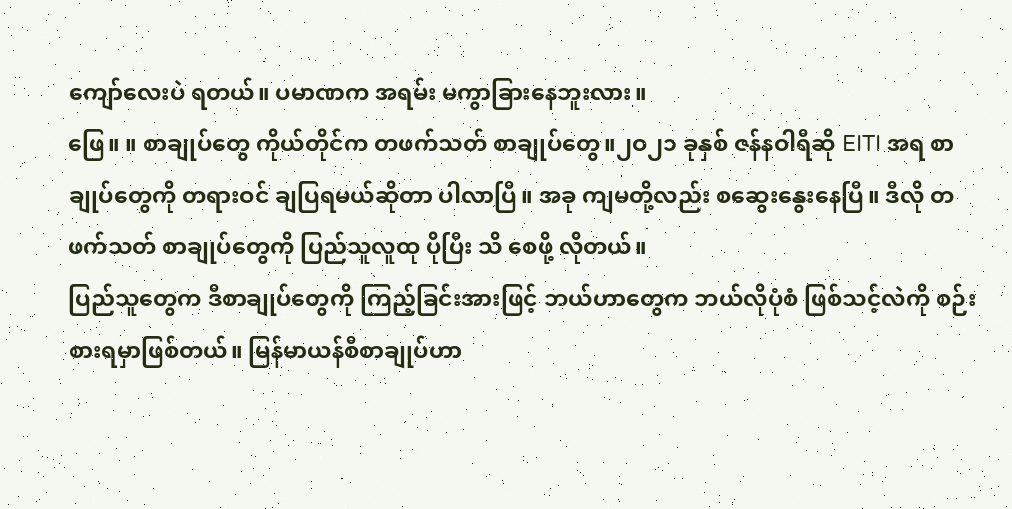ကျော်လေးပဲ ရတယ်။ ပမာဏက အရမ်း မကွာခြားနေဘူးလား။
ဖြေ။ ။ စာချုပ်တွေ ကိုယ်တိုင်က တဖက်သတ် စာချုပ်တွေ။၂ဝ၂၁ ခုနှစ် ဇန်နဝါရီဆို EITI အရ စာချုပ်တွေကို တရားဝင် ချပြရမယ်ဆိုတာ ပါလာပြီ။ အခု ကျမတို့လည်း စဆွေးနွေးနေပြီ။ ဒီလို တဖက်သတ် စာချုပ်တွေကို ပြည်သူလူထု ပိုပြီး သိ စေဖို့ လိုတယ်။
ပြည်သူတွေက ဒီစာချုပ်တွေကို ကြည့်ခြင်းအားဖြင့် ဘယ်ဟာတွေက ဘယ်လိုပုံစံ ဖြစ်သင့်လဲကို စဉ်းစားရမှာဖြစ်တယ်။ မြန်မာယန်စီစာချုပ်ဟာ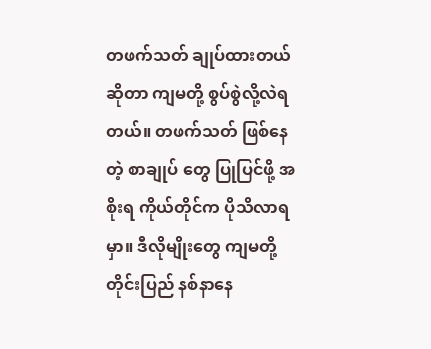တဖက်သတ် ချုပ်ထားတယ်ဆိုတာ ကျမတို့ စွပ်စွဲလို့လဲရတယ်။ တဖက်သတ် ဖြစ်နေတဲ့ စာချုပ် တွေ ပြုပြင်ဖို့ အစိုးရ ကိုယ်တိုင်က ပိုသိလာရမှာ။ ဒီလိုမျိုးတွေ ကျမတို့တိုင်းပြည် နစ်နာနေ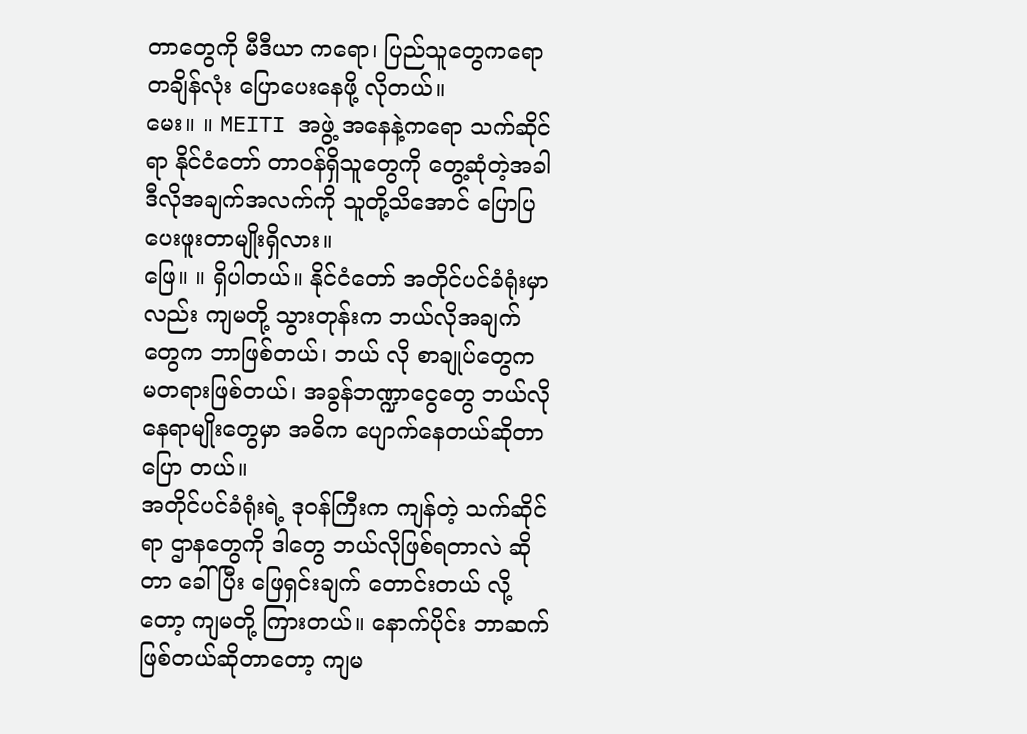တာတွေကို မီဒီယာ ကရော၊ ပြည်သူတွေကရော တချိန်လုံး ပြောပေးနေဖို့ လိုတယ်။
မေး။ ။ MEITI အဖွဲ့ အနေနဲ့ကရော သက်ဆိုင်ရာ နိုင်ငံတော် တာဝန်ရှိသူတွေကို တွေ့ဆုံတဲ့အခါ ဒီလိုအချက်အလက်ကို သူတို့သိအောင် ပြောပြပေးဖူးတာမျိုးရှိလား။
ဖြေ။ ။ ရှိပါတယ်။ နိုင်ငံတော် အတိုင်ပင်ခံရုံးမှာလည်း ကျမတို့ သွားတုန်းက ဘယ်လိုအချက်တွေက ဘာဖြစ်တယ်၊ ဘယ် လို စာချုပ်တွေက မတရားဖြစ်တယ်၊ အခွန်ဘဏ္ဍာငွေတွေ ဘယ်လိုနေရာမျိုးတွေမှာ အဓိက ပျောက်နေတယ်ဆိုတာ ပြော တယ်။
အတိုင်ပင်ခံရုံးရဲ့ ဒုဝန်ကြီးက ကျန်တဲ့ သက်ဆိုင်ရာ ဌာနတွေကို ဒါတွေ ဘယ်လိုဖြစ်ရတာလဲ ဆိုတာ ခေါ်ပြီး ဖြေရှင်းချက် တောင်းတယ် လို့တော့ ကျမတို့ ကြားတယ်။ နောက်ပိုင်း ဘာဆက်ဖြစ်တယ်ဆိုတာတော့ ကျမ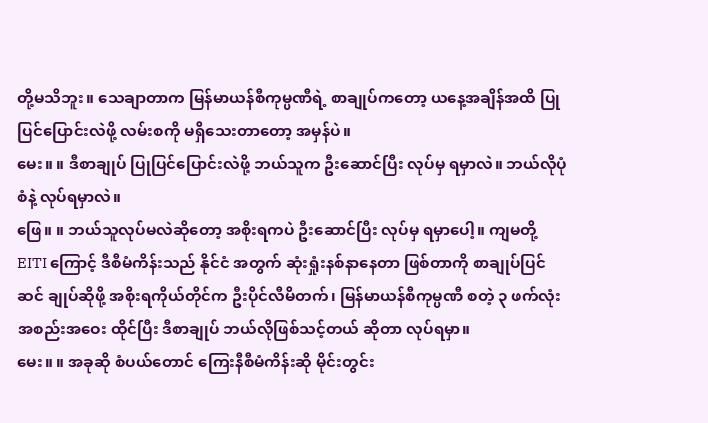တို့မသိဘူး။ သေချာတာက မြန်မာယန်စီကုမ္ပဏီရဲ့ စာချုပ်ကတော့ ယနေ့အချိန်အထိ ပြုပြင်ပြောင်းလဲဖို့ လမ်းစကို မရှိသေးတာတော့ အမှန်ပဲ။
မေး။ ။ ဒီစာချုပ် ပြုပြင်ပြောင်းလဲဖို့ ဘယ်သူက ဦးဆောင်ပြီး လုပ်မှ ရမှာလဲ။ ဘယ်လိုပုံစံနဲ့ လုပ်ရမှာလဲ။
ဖြေ။ ။ ဘယ်သူလုပ်မလဲဆိုတော့ အစိုးရကပဲ ဦးဆောင်ပြီး လုပ်မှ ရမှာပေါ့။ ကျမတို့ EITI ကြောင့် ဒီစီမံကိန်းသည် နိုင်ငံ အတွက် ဆုံးရှုံးနစ်နာနေတာ ဖြစ်တာကို စာချုပ်ပြင်ဆင် ချုပ်ဆိုဖို့ အစိုးရကိုယ်တိုင်က ဦးပိုင်လီမိတက်၊ မြန်မာယန်စီကုမ္ပဏီ စတဲ့ ၃ ဖက်လုံး အစည်းအဝေး ထိုင်ပြီး ဒီစာချုပ် ဘယ်လိုဖြစ်သင့်တယ် ဆိုတာ လုပ်ရမှာ။
မေး။ ။ အခုဆို စံပယ်တောင် ကြေးနီစီမံကိန်းဆို မိုင်းတွင်း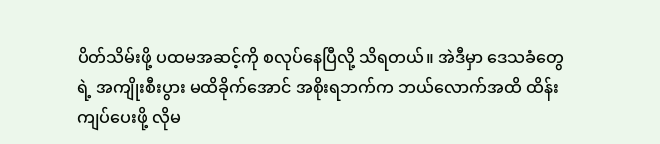ပိတ်သိမ်းဖို့ ပထမအဆင့်ကို စလုပ်နေပြီလို့ သိရတယ်။ အဲဒီမှာ ဒေသခံတွေရဲ့ အကျိုးစီးပွား မထိခိုက်အောင် အစိုးရဘက်က ဘယ်လောက်အထိ ထိန်းကျပ်ပေးဖို့ လိုမ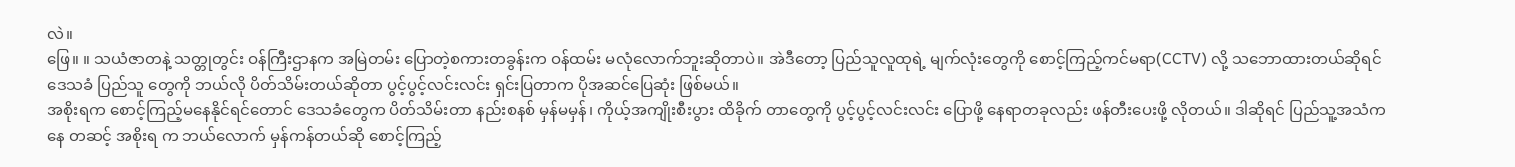လဲ။
ဖြေ။ ။ သယံဇာတနဲ့ သတ္တုတွင်း ဝန်ကြီးဌာနက အမြဲတမ်း ပြောတဲ့စကားတခွန်းက ဝန်ထမ်း မလုံလောက်ဘူးဆိုတာပဲ။ အဲဒီတော့ ပြည်သူလူထုရဲ့ မျက်လုံးတွေကို စောင့်ကြည့်ကင်မရာ(CCTV) လို့ သဘောထားတယ်ဆိုရင် ဒေသခံ ပြည်သူ တွေကို ဘယ်လို ပိတ်သိမ်းတယ်ဆိုတာ ပွင့်ပွင့်လင်းလင်း ရှင်းပြတာက ပိုအဆင်ပြေဆုံး ဖြစ်မယ်။
အစိုးရက စောင့်ကြည့်မနေနိုင်ရင်တောင် ဒေသခံတွေက ပိတ်သိမ်းတာ နည်းစနစ် မှန်မမှန်၊ ကိုယ့်အကျိုးစီးပွား ထိခိုက် တာတွေကို ပွင့်ပွင့်လင်းလင်း ပြောဖို့ နေရာတခုလည်း ဖန်တီးပေးဖို့ လိုတယ်။ ဒါဆိုရင် ပြည်သူ့အသံကနေ တဆင့် အစိုးရ က ဘယ်လောက် မှန်ကန်တယ်ဆို စောင့်ကြည့်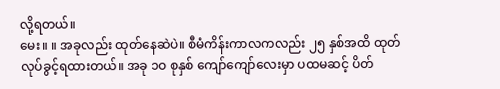လို့ရတယ်။
မေး။ ။ အခုလည်း ထုတ်နေဆဲပဲ။ စီမံကိန်းကာလကလည်း ၂၅ နှစ်အထိ ထုတ်လုပ်ခွင့်ရထားတယ်။ အခု ၁ဝ စုနှစ် ကျော်ကျော်လေးမှာ ပထမဆင့် ပိတ်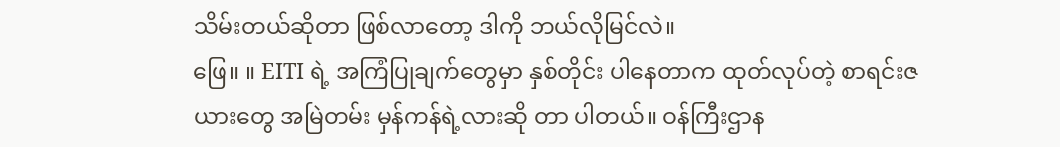သိမ်းတယ်ဆိုတာ ဖြစ်လာတော့ ဒါကို ဘယ်လိုမြင်လဲ။
ဖြေ။ ။ EITI ရဲ့ အကြံပြုချက်တွေမှာ နှစ်တိုင်း ပါနေတာက ထုတ်လုပ်တဲ့ စာရင်းဇယားတွေ အမြဲတမ်း မှန်ကန်ရဲ့လားဆို တာ ပါတယ်။ ဝန်ကြီးဌာန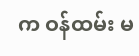က ဝန်ထမ်း မ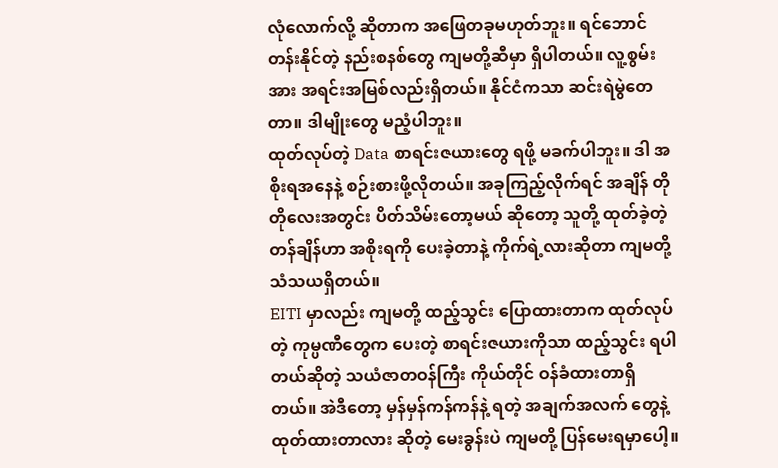လုံလောက်လို့ ဆိုတာက အဖြေတခုမဟုတ်ဘူး။ ရင်ဘောင်တန်းနိုင်တဲ့ နည်းစနစ်တွေ ကျမတို့ဆီမှာ ရှိပါတယ်။ လူ့စွမ်းအား အရင်းအမြစ်လည်းရှိတယ်။ နိုင်ငံကသာ ဆင်းရဲမွဲတေတာ။ ဒါမျိုးတွေ မညံ့ပါဘူး။
ထုတ်လုပ်တဲ့ Data စာရင်းဇယားတွေ ရဖို့ မခက်ပါဘူး။ ဒါ အစိုးရအနေနဲ့ စဉ်းစားဖို့လိုတယ်။ အခုကြည့်လိုက်ရင် အချိန် တိုတိုလေးအတွင်း ပိတ်သိမ်းတော့မယ် ဆိုတော့ သူတို့ ထုတ်ခဲ့တဲ့တန်ချိန်ဟာ အစိုးရကို ပေးခဲ့တာနဲ့ ကိုက်ရဲ့လားဆိုတာ ကျမတို့ သံသယရှိတယ်။
EITI မှာလည်း ကျမတို့ ထည့်သွင်း ပြောထားတာက ထုတ်လုပ်တဲ့ ကုမ္ပဏီတွေက ပေးတဲ့ စာရင်းဇယားကိုသာ ထည့်သွင်း ရပါတယ်ဆိုတဲ့ သယံဇာတဝန်ကြီး ကိုယ်တိုင် ဝန်ခံထားတာရှိတယ်။ အဲဒီတော့ မှန်မှန်ကန်ကန်နဲ့ ရတဲ့ အချက်အလက် တွေနဲ့ ထုတ်ထားတာလား ဆိုတဲ့ မေးခွန်းပဲ ကျမတို့ ပြန်မေးရမှာပေါ့။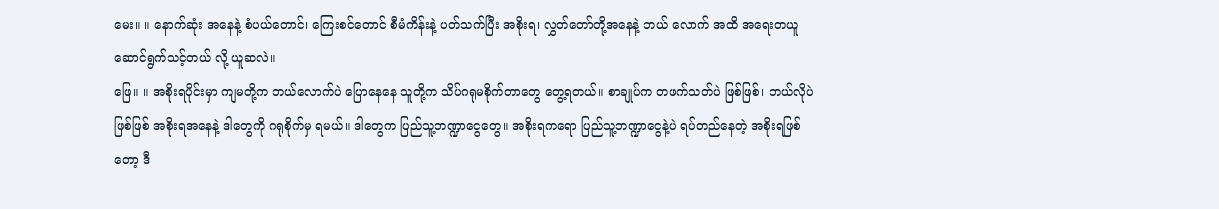မေး။ ။ နောက်ဆုံး အနေနဲ့ စံပယ်တောင်၊ ကြေးစင်တောင် စီမံကိန်းနဲ့ ပတ်သက်ပြီး အစိုးရ၊ လွှတ်တော်တို့အနေနဲ့ ဘယ် လောက် အထိ အရေးတယူ ဆောင်ရွက်သင့်တယ် လို့ ယူဆလဲ။
ဖြေ။ ။ အစိုးရပိုင်းမှာ ကျမတို့က ဘယ်လောက်ပဲ ပြောနေနေ သူတို့က သိပ်ဂရုမစိုက်တာတွေ တွေ့ရတယ်။ စာချုပ်က တဖက်သတ်ပဲ ဖြစ်ဖြစ်၊ ဘယ်လိုပဲဖြစ်ဖြစ် အစိုးရအနေနဲ့ ဒါတွေကို ဂရုစိုက်မှ ရမယ်။ ဒါတွေက ပြည်သူ့ဘဏ္ဍာငွေတွေ။ အစိုးရကရော ပြည်သူ့ဘဏ္ဍာငွေနဲ့ပဲ ရပ်တည်နေတဲ့ အစိုးရဖြစ်တော့ ဒီ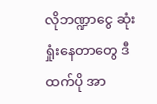လိုဘဏ္ဍာငွေ ဆုံးရှုံးနေတာတွေ ဒီထက်ပို အာ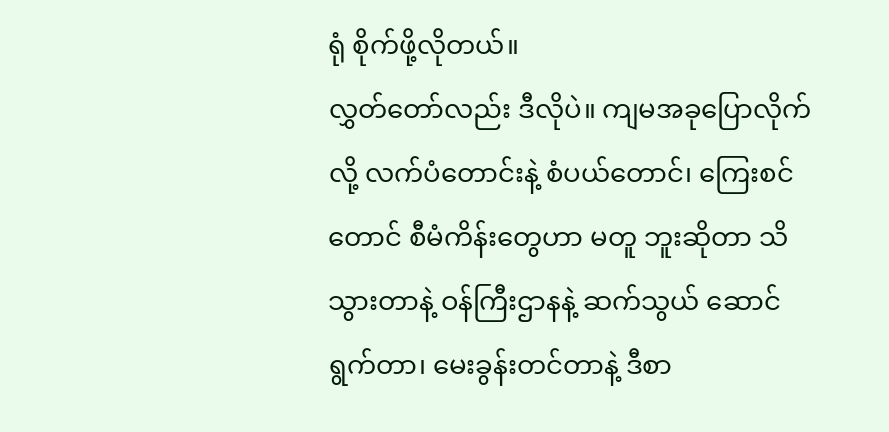ရုံ စိုက်ဖို့လိုတယ်။
လွှတ်တော်လည်း ဒီလိုပဲ။ ကျမအခုပြောလိုက်လို့ လက်ပံတောင်းနဲ့ စံပယ်တောင်၊ ကြေးစင်တောင် စီမံကိန်းတွေဟာ မတူ ဘူးဆိုတာ သိသွားတာနဲ့ ဝန်ကြီးဌာနနဲ့ ဆက်သွယ် ဆောင်ရွက်တာ၊ မေးခွန်းတင်တာနဲ့ ဒီစာ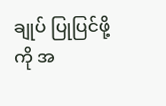ချုပ် ပြုပြင်ဖို့ကို အ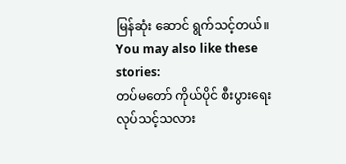မြန်ဆုံး ဆောင် ရွက်သင့်တယ်။
You may also like these stories:
တပ်မတော် ကိုယ်ပိုင် စီးပွားရေး လုပ်သင့်သလား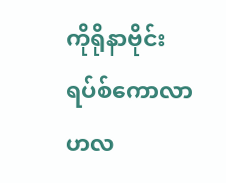ကိုရိုနာဗိုင်းရပ်စ်ကောလာဟလ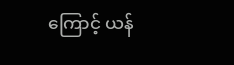ကြောင့် ယန်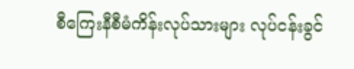စီကြေးနီစီမံကိန်းလုပ်သားများ လုပ်ငန်းခွင်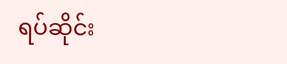ရပ်ဆိုင်း